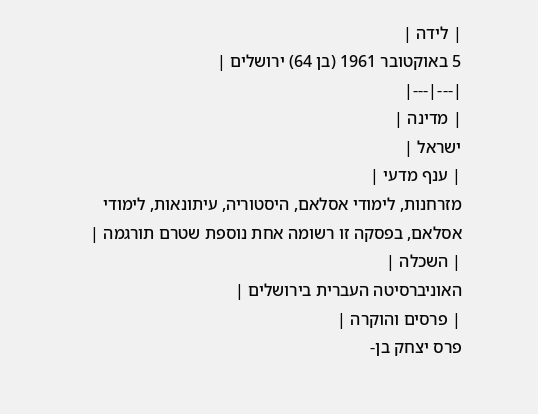| לידה |
5 באוקטובר 1961 (בן 64) ירושלים |
|---|---|
| מדינה |
ישראל |
| ענף מדעי |
מזרחנות, לימודי אסלאם, היסטוריה, עיתונאות, לימודי אסלאם, בפסקה זו רשומה אחת נוספת שטרם תורגמה |
| השכלה |
האוניברסיטה העברית בירושלים |
| פרסים והוקרה |
פרס יצחק בן-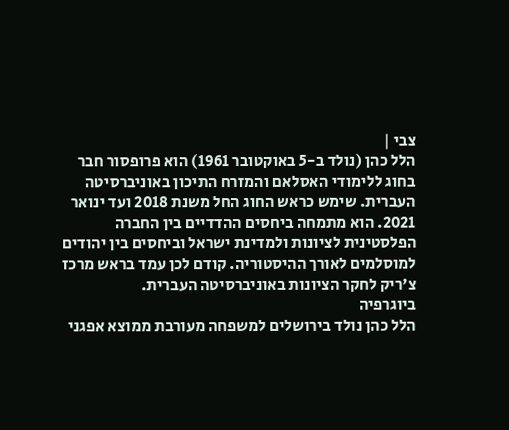צבי |
הלל כהן (נולד ב-5 באוקטובר 1961) הוא פרופסור חבר בחוג ללימודי האסלאם והמזרח התיכון באוניברסיטה העברית. שימש כראש החוג החל משנת 2018 ועד ינואר 2021. הוא מתמחה ביחסים ההדדיים בין החברה הפלסטינית לציונות ולמדינת ישראל וביחסים בין יהודים למוסלמים לאורך ההיסטוריה. קודם לכן עמד בראש מרכז צ'ריק לחקר הציונות באוניברסיטה העברית.
ביוגרפיה
הלל כהן נולד בירושלים למשפחה מעורבת ממוצא אפגני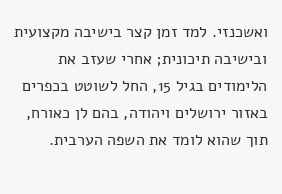ואשכנזי. למד זמן קצר בישיבה מקצועית ובישיבה תיכונית; אחרי שעזב את הלימודים בגיל 15, החל לשוטט בכפרים באזור ירושלים ויהודה, בהם לן כאורח, תוך שהוא לומד את השפה הערבית.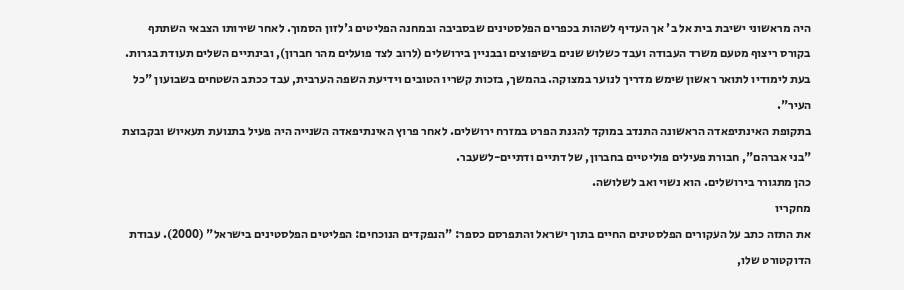היה מראשוני ישיבת בית אל ב' אך העדיף לשהות בכפרים הפלסטינים שבסביבה ובמחנה הפליטים ג'לזון הסמוך. לאחר שירותו הצבאי השתתף בקורס ריצוף מטעם משרד העבודה ועבד כשלוש שנים בשיפוצים ובבניין בירושלים (לרוב לצד פועלים מהר חברון), ובינתיים השלים תעודת בגרות. בעת לימודיו לתואר ראשון שימש מדריך לנוער במצוקה. בהמשך, בזכות קשריו הטובים וידיעת השפה הערבית, עבד ככתב השטחים בשבועון "כל העיר".
בתקופת האינתיפאדה הראשונה התנדב במוקד להגנת הפרט במזרח ירושלים. לאחר פרוץ האינתיפאדה השנייה היה פעיל בתנועת תעאיוש ובקבוצת "בני אברהם", חבורת פעילים פוליטיים בחברון, של דתיים ודתיים-לשעבר.
כהן מתגורר בירושלים. הוא נשוי ואב לשלושה.
מחקריו
את התזה כתב על העקורים הפלסטינים החיים בתוך ישראל והתפרסם כספר: "הנפקדים הנוכחים: הפליטים הפלסטינים בישראל" (2000). עבודת הדוקטורט שלו,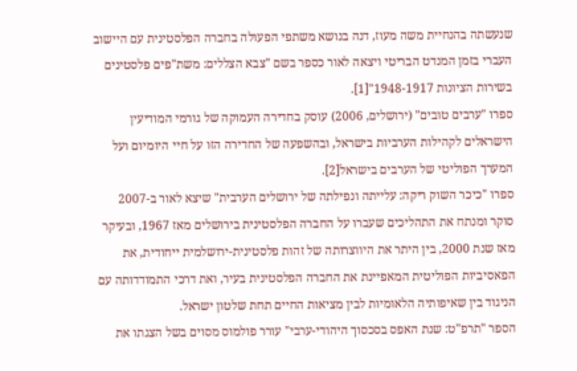שנעשתה בהנחיית משה מעוז, דנה בנושא משתפי הפעולה בחברה הפלסטינית עם היישוב העברי בזמן המנדט הבריטי ויצאה לאור כספר בשם "צבא הצללים: משת"פים פלסטינים בשירות הציונות 1948-1917"[1].
ספרו "ערבים טובים" (ירושלים, 2006) עוסק בחדירה העמוקה של גורמי המודיעין הישראלים לקהילות הערביות בישראל, ובהשפעה של החדירה הזו על חיי היומיום ועל המערך הפוליטי של הערבים בישראל[2].
ספרו "כיכר השוק ריקה: עלייתה ונפילתה של ירושלים הערבית" שיצא לאור ב-2007 סוקר ומנתח את התהליכים שעברו על החברה הפלסטינית בירושלים מאז 1967, ובעיקר מאז שנת 2000, בין היתר את היווצרותה של זהות פלסטינית-ירושלמית ייחודית, את הפאסיביות הפוליטית המאפיינת את החברה הפלסטינית בעיר, ואת דרכי התמודדותה עם הניגוד בין שאיפותיה הלאומיות לבין מציאות החיים תחת שלטון ישראל.
הספר "תרפ"ט: שנת האפס בסכסוך היהודי-ערבי" עורר פולמוס מסוים בשל הצגתו את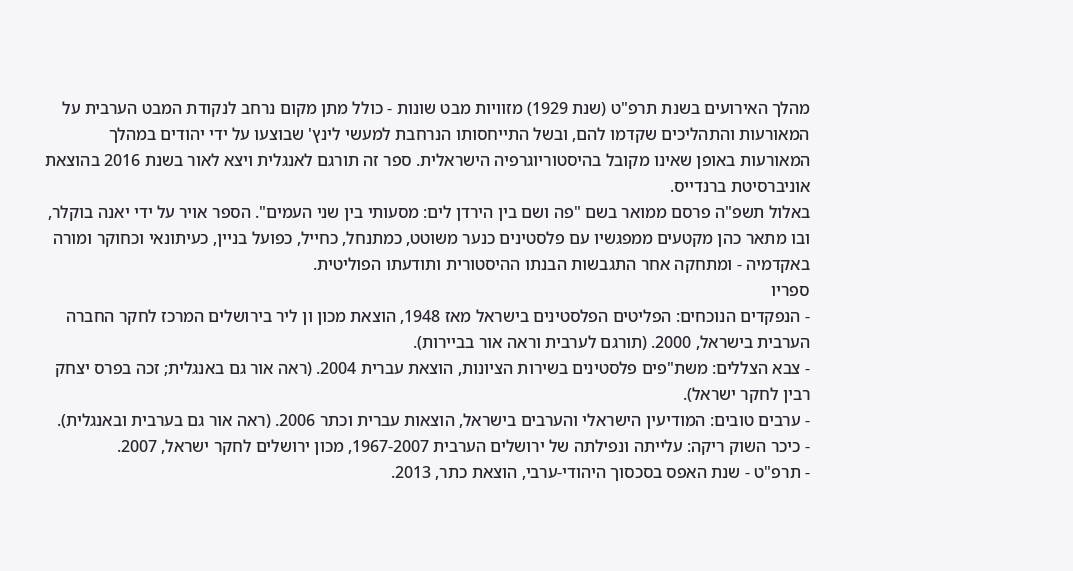מהלך האירועים בשנת תרפ"ט (שנת 1929) מזוויות מבט שונות - כולל מתן מקום נרחב לנקודת המבט הערבית על המאורעות והתהליכים שקדמו להם, ובשל התייחסותו הנרחבת למעשי לינץ' שבוצעו על ידי יהודים במהלך המאורעות באופן שאינו מקובל בהיסטוריוגרפיה הישראלית. ספר זה תורגם לאנגלית ויצא לאור בשנת 2016 בהוצאת אוניברסיטת ברנדייס.
באלול תשפ"ה פרסם ממואר בשם "פה ושם בין הירדן לים: מסעותי בין שני העמים". הספר אויר על ידי יאנה בוקלר, ובו מתאר כהן מקטעים ממפגשיו עם פלסטינים כנער משוטט, כמתנחל, כחייל, כפועל בניין, כעיתונאי וכחוקר ומורה באקדמיה - ומתחקה אחר התגבשות הבנתו ההיסטורית ותודעתו הפוליטית.
ספריו
- הנפקדים הנוכחים: הפליטים הפלסטינים בישראל מאז 1948, הוצאת מכון ון ליר בירושלים המרכז לחקר החברה הערבית בישראל, 2000. (תורגם לערבית וראה אור בביירות).
- צבא הצללים: משת"פים פלסטינים בשירות הציונות, הוצאת עברית 2004. (ראה אור גם באנגלית; זכה בפרס יצחק רבין לחקר ישראל).
- ערבים טובים: המודיעין הישראלי והערבים בישראל, הוצאות עברית וכתר 2006. (ראה אור גם בערבית ובאנגלית).
- כיכר השוק ריקה: עלייתה ונפילתה של ירושלים הערבית 1967-2007, מכון ירושלים לחקר ישראל, 2007.
- תרפ"ט - שנת האפס בסכסוך היהודי-ערבי, הוצאת כתר, 2013.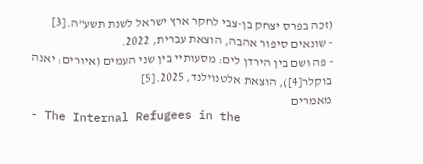(זכה בפרס יצחק בן-צבי לחקר ארץ ישראל לשנת תשע"ה.[3]
- שונאים סיפור אהבה, הוצאת עברית, 2022.
- פה ושם בין הירדן לים: מסעותיי בין שני העמים (איורים: יאנה בוקלר[4]), הוצאת אלטנוילנד, 2025.[5]
מאמרים
- The Internal Refugees in the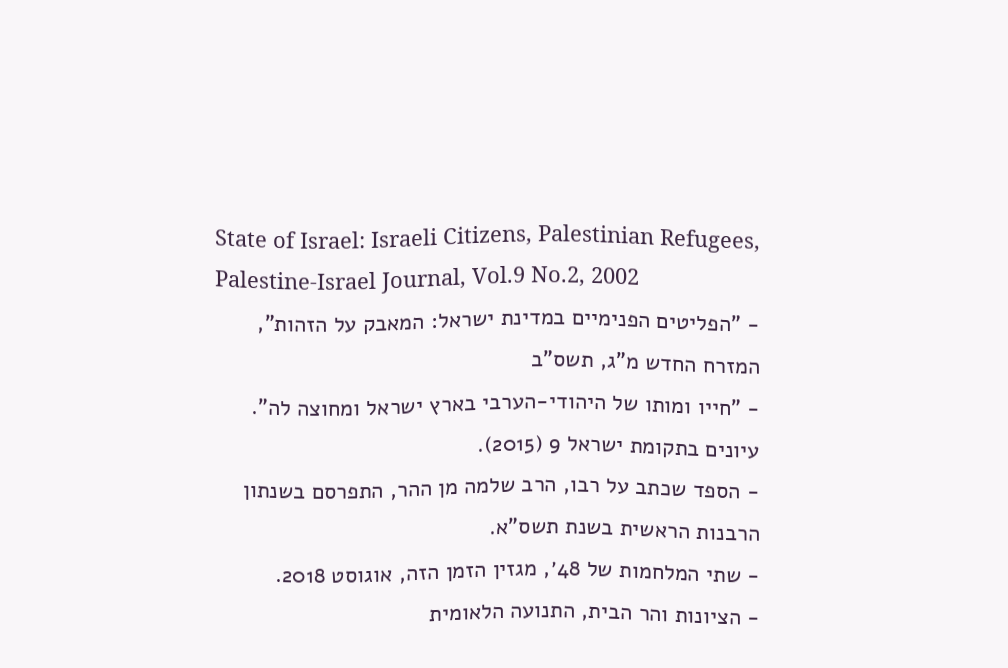State of Israel: Israeli Citizens, Palestinian Refugees, Palestine-Israel Journal, Vol.9 No.2, 2002
- "הפליטים הפנימיים במדינת ישראל: המאבק על הזהות", המזרח החדש מ"ג, תשס"ב
- "חייו ומותו של היהודי-הערבי בארץ ישראל ומחוצה לה". עיונים בתקומת ישראל 9 (2015).
- הספד שכתב על רבו, הרב שלמה מן ההר, התפרסם בשנתון הרבנות הראשית בשנת תשס"א.
- שתי המלחמות של 48׳, מגזין הזמן הזה, אוגוסט 2018.
- הציונות והר הבית, התנועה הלאומית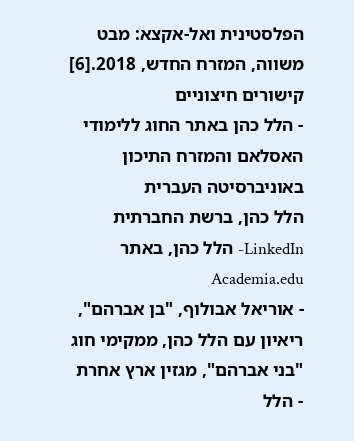הפלסטינית ואל-אקצא: מבט משווה, המזרח החדש, 2018.[6]
קישורים חיצוניים
- הלל כהן באתר החוג ללימודי האסלאם והמזרח התיכון באוניברסיטה העברית
הלל כהן, ברשת החברתית LinkedIn- הלל כהן, באתר Academia.edu
- אוריאל אבולוף, "בן אברהם", ריאיון עם הלל כהן, ממקימי חוג "בני אברהם", מגזין ארץ אחרת
- הלל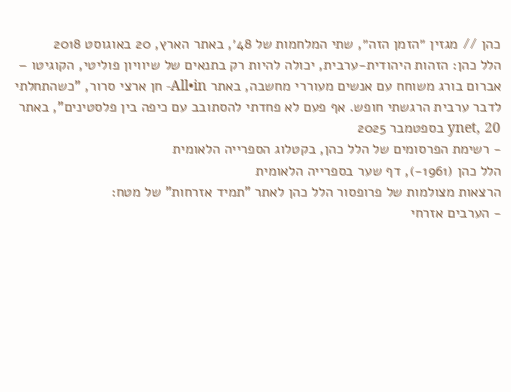כהן // מגזין ״הזמן הזה״, שתי המלחמות של 48׳, באתר הארץ, 20 באוגוסט 2018
הלל כהן: הזהות היהודית-ערבית, יכולה להיות רק בתנאים של שיוויון פוליטי, הקוגיטו – אברום בורג משוחח עם אנשים מעוררי מחשבה, באתר All•in- חן ארצי סרור, "כשהתחלתי לדבר ערבית הרגשתי חופש. אף פעם לא פחדתי להסתובב עם כיפה בין פלסטינים", באתר ynet, 20 בספטמבר 2025
- רשימת הפרסומים של הלל כהן, בקטלוג הספרייה הלאומית
הלל כהן (1961-), דף שער בספרייה הלאומית
הרצאות מצולמות של פרופסור הלל כהן לאתר "תמיד אזרחות" של מטח:
- הערבים אזרחי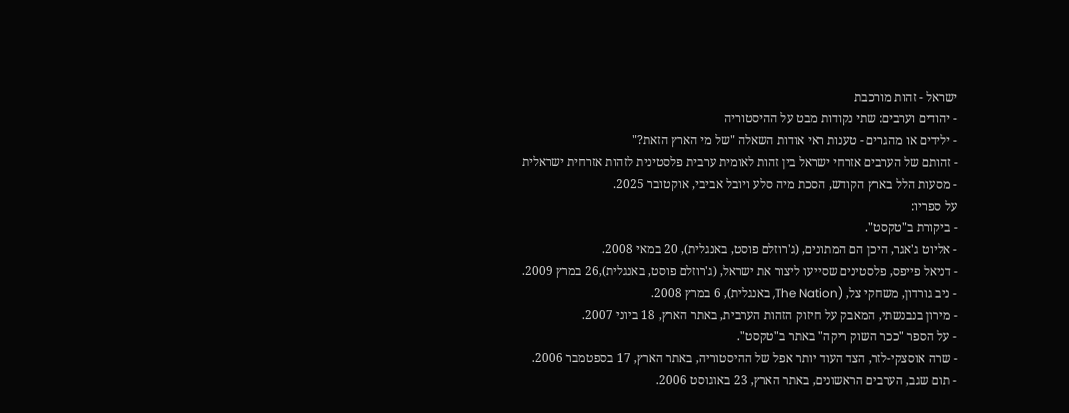ישראל - זהות מורכבת
- יהודים וערבים: שתי נקודות מבט על ההיסטוריה
- ילידים או מהגרים - טענות ראי אודות השאלה "של מי הארץ הזאת?"
- זהותם של הערבים אזרחי ישראל בין זהות לאומית ערבית פלסטינית לזהות אזרחית ישראלית
- מסעות הלל בארץ הקודש, הסכת מיה סלע ויובל אביבי, אוקטובר 2025.
על ספריו:
- ביקורת ב"טקסט".
- אליוט ג'אגר, היכן הם המתונים, (ג'רוזלם פוסט, באנגלית), 20 במאי 2008.
- דניאל פייפס, פלסטינים שסייעו ליצור את ישראל, (ג'רוזלם פוסט, באנגלית),26 במרץ 2009.
- ניב גורדון, משחקי צל, (The Nation, באנגלית), 6 במרץ 2008.
- מירון בנבנשתי, המאבק על חיזוק הזהות הערבית, באתר הארץ, 18 ביוני 2007.
- על הספר "ככר השוק ריקה" באתר ב"טקסט".
- שרה אוסצקי-לזר, הצד העוד יותר אפל של ההיסטוריה, באתר הארץ, 17 בספטמבר 2006.
- תום שגב, הערבים הראשונים, באתר הארץ, 23 באוגוסט 2006.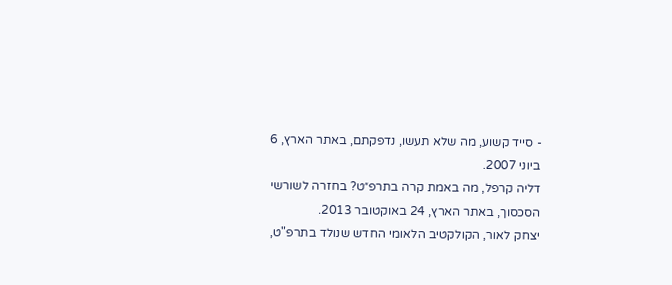- סייד קשוע, מה שלא תעשו, נדפקתם, באתר הארץ, 6 ביוני 2007.
דליה קרפל, מה באמת קרה בתרפ״ט? בחזרה לשורשי הסכסוך, באתר הארץ, 24 באוקטובר 2013.
יצחק לאור, הקולקטיב הלאומי החדש שנולד בתרפ"ט,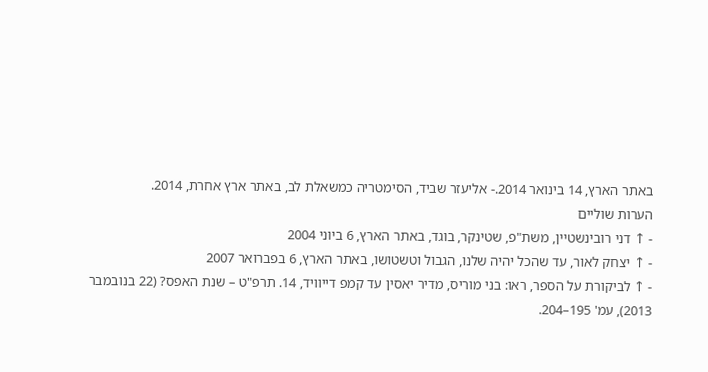באתר הארץ, 14 בינואר 2014.- אליעזר שביד, הסימטריה כמשאלת לב, באתר ארץ אחרת, 2014.
הערות שוליים
- ↑ דני רובינשטיין, משת"פ, שטינקר, בוגד, באתר הארץ, 6 ביוני 2004
- ↑ יצחק לאור, עד שהכל יהיה שלנו, הגבול וטשטושו, באתר הארץ, 6 בפברואר 2007
- ↑ לביקורת על הספר, ראו: בני מוריס, מדיר יאסין עד קמפ דייוויד, 14. תרפ"ט – שנת האפס? (22 בנובמבר 2013), עמ' 195–204.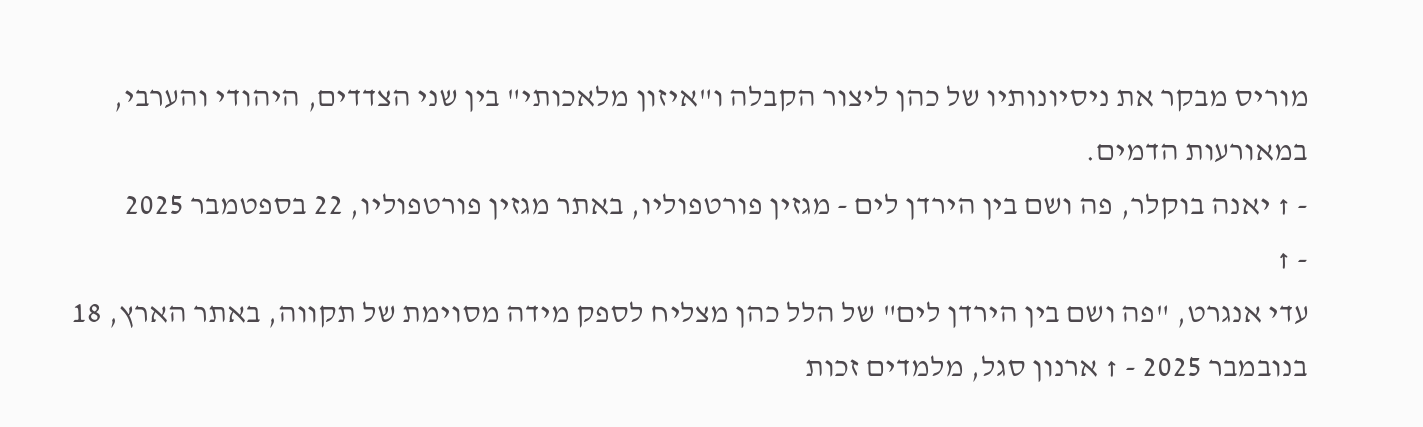מוריס מבקר את ניסיונותיו של כהן ליצור הקבלה ו"איזון מלאכותי" בין שני הצדדים, היהודי והערבי, במאורעות הדמים.
- ↑ יאנה בוקלר, פה ושם בין הירדן לים - מגזין פורטפוליו, באתר מגזין פורטפוליו, 22 בספטמבר 2025
- ↑
עדי אנגרט, "פה ושם בין הירדן לים" של הלל כהן מצליח לספק מידה מסוימת של תקווה, באתר הארץ, 18 בנובמבר 2025 - ↑ ארנון סגל, מלמדים זכות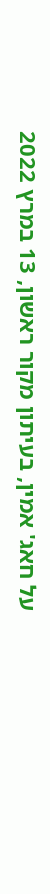על חאג' אמין, בעיתון מקור ראשון, 13 במרץ 2022